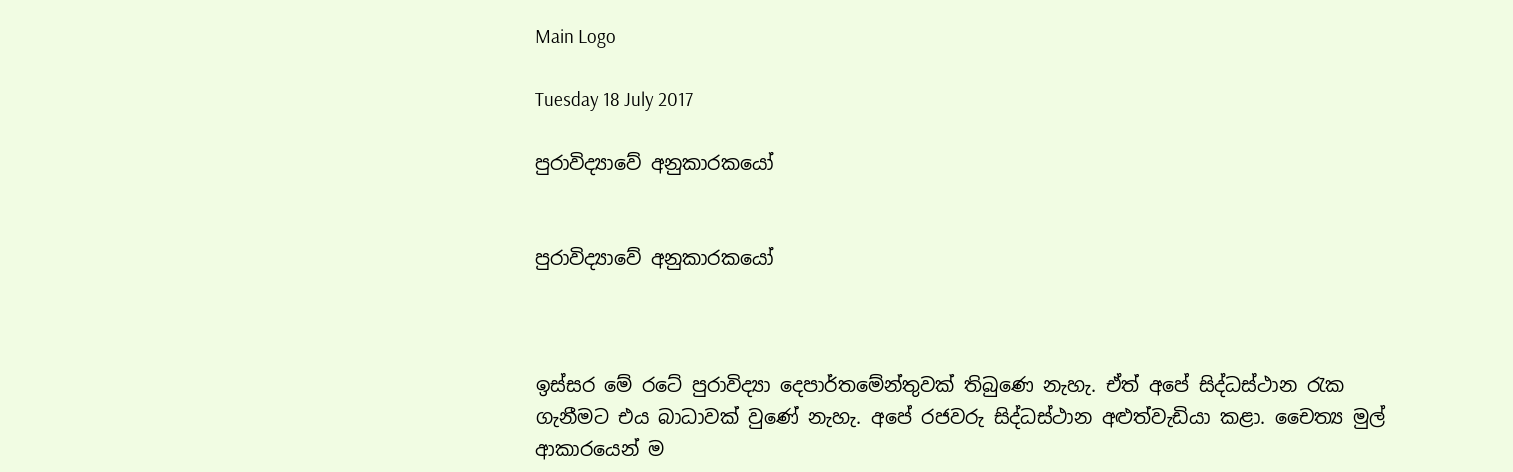Main Logo

Tuesday 18 July 2017

පුරාවිද්‍යාවේ අනුකාරකයෝ


පුරාවිද්‍යාවේ අනුකාරකයෝ



ඉස්සර මේ රටේ පුරාවිද්‍යා දෙපාර්තමේන්තුවක් තිබුණෙ නැහැ. ඒත් අපේ සිද්ධස්ථාන රැක ගැනීමට එය බාධාවක් වුණේ නැහැ. අපේ රජවරු සිද්ධස්ථාන අළුත්වැඩියා කළා. චෛත්‍ය මුල් ආකාරයෙන් ම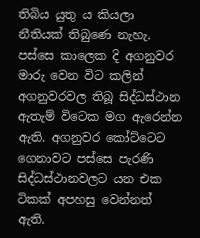තිබිය යුතු ය කියලා නීතියක් තිබුණෙ නැහැ. පස්සෙ කාලෙක දි අගනුවර මාරු වෙන විට කලින් අගනුවරවල තිබූ සිද්ධස්ථාන ඇතැම් විටෙක මග ඇරෙන්න ඇති. අගනුවර කෝට්ටෙට ගෙනාවට පස්සෙ පැරණි සිද්ධස්ථානවලට යන එක ටිකක් අපහසු වෙන්නත් ඇති.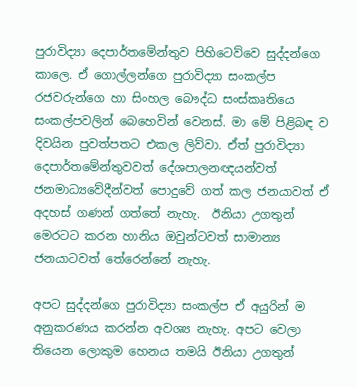පුරාවිද්‍යා දෙපාර්තමේන්තුව පිහිටෙව්වෙ සුද්දන්ගෙ කාලෙ. ඒ ගොල්ලන්ගෙ පුරාවිද්‍යා සංකල්ප රජවරුන්ගෙ හා සිංහල බෞද්ධ සංස්කෘතියෙ සංකල්පවලින් බෙහෙවින් වෙනස්. මා මේ පිළිබඳ ව දිවයින පුවත්පතට එකල ලිව්වා. ඒත් පුරාවිද්‍යා දෙපාර්තමේන්තුවවත් දේශපාලනඥයන්වත් ජනමාධ්‍යවේදීන්වත් පොදුවේ ගත් කල ජනයාවත් ඒ අදහස් ගණන් ගත්තේ නැහැ.  ඊනියා උගතුන් මෙරටට කරන හානිය ඔවුන්ටවත් සාමාන්‍ය ජනයාටවත් තේරෙන්නේ නැහැ.

අපට සුද්දන්ගෙ පුරාවිද්‍යා සංකල්ප ඒ අයුරින් ම අනුකරණය කරන්න අවශ්‍ය නැහැ. අපට වෙලා තියෙන ලොකුම හෙනය තමයි ඊනියා උගතුන්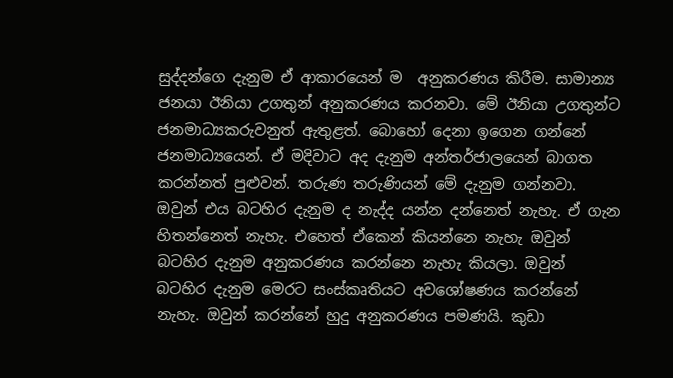සුද්දන්ගෙ දැනුම ඒ ආකාරයෙන් ම  අනුකරණය කිරීම. සාමාන්‍ය ජනයා ඊනියා උගතුන් අනුකරණය කරනවා. මේ ඊනියා උගතුන්ට ජනමාධ්‍යකරුවනුත් ඇතුළත්. බොහෝ දෙනා ඉගෙන ගන්නේ ජනමාධ්‍යයෙන්. ඒ මදිවාට අද දැනුම අන්තර්ජාලයෙන් බාගත කරන්නත් පුළුවන්. තරුණ තරුණියන් මේ දැනුම ගන්නවා. ඔවුන් එය බටහිර දැනුම ද නැද්ද යන්න දන්නෙත් නැහැ. ඒ ගැන හිතන්නෙත් නැහැ. එහෙත් ඒකෙන් කියන්නෙ නැහැ ඔවුන් බටහිර දැනුම අනුකරණය කරන්නෙ නැහැ කියලා. ඔවුන් බටහිර දැනුම මෙරට සංස්කෘතියට අවශෝෂණය කරන්නේ නැහැ. ඔවුන් කරන්නේ හුදු අනුකරණය පමණයි. කුඩා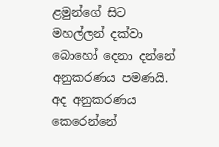ළමුන්ගේ සිට මහල්ලන් දක්වා බොහෝ දෙනා දන්නේ අනුකරණය පමණයි. අද අනුකරණය කෙරෙන්නේ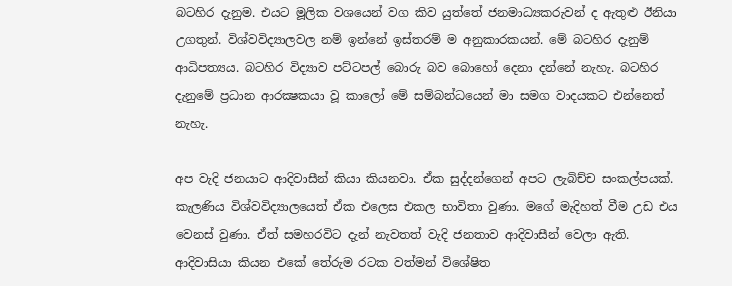බටහිර දැනුම. එයට මූලික වශයෙන් වග කිව යුත්තේ ජනමාධ්‍යකරුවන් ද ඇතුළු ඊනියා උගතුන්. විශ්වවිද්‍යාලවල නම් ඉන්නේ ඉස්තරම් ම අනුකාරකයන්. මේ බටහිර දැනුම් ආධිපත්‍යය. බටහිර විද්‍යාව පට්ටපල් බොරු බව බොහෝ දෙනා දන්නේ නැහැ. බටහිර දැනුමේ ප්‍රධාන ආරක්‍ෂකයා වූ කාලෝ මේ සම්බන්ධයෙන් මා සමග වාදයකට එන්නෙත් නැහැ.

අප වැදි ජනයාට ආදිවාසීන් කියා කියනවා. ඒක සුද්දන්ගෙන් අපට ලැබිච්ච සංකල්පයක්. කැලණිය විශ්වවිද්‍යාලයෙත් ඒක එලෙස එකල භාවිතා වුණා. මගේ මැදිහත් වීම උඩ එය වෙනස් වුණා. ඒත් සමහරවිට දැන් නැවතත් වැදි ජනතාව ආදිවාසීන් වෙලා ඇති. ආදිවාසියා කියන එකේ තේරුම රටක වත්මන් විශේෂිත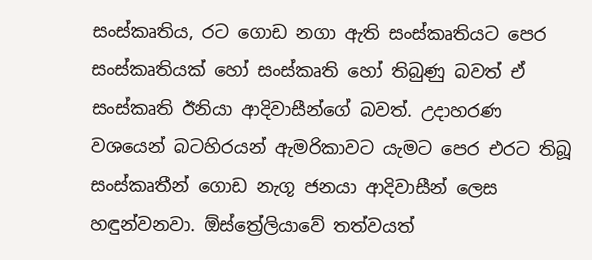සංස්කෘතිය, රට ගොඩ නගා ඇති සංස්කෘතියට පෙර සංස්කෘතියක් හෝ සංස්කෘති හෝ තිබුණු බවත් ඒ සංස්කෘති ඊනියා ආදිවාසීන්ගේ බවත්. උදාහරණ වශයෙන් බටහිරයන් ඇමරිකාවට යැමට පෙර එරට තිබූ සංස්කෘතීන් ගොඩ නැගූ ජනයා ආදිවාසීන් ලෙස හඳුන්වනවා. ඕස්ත්‍රේලියාවේ තත්වයත්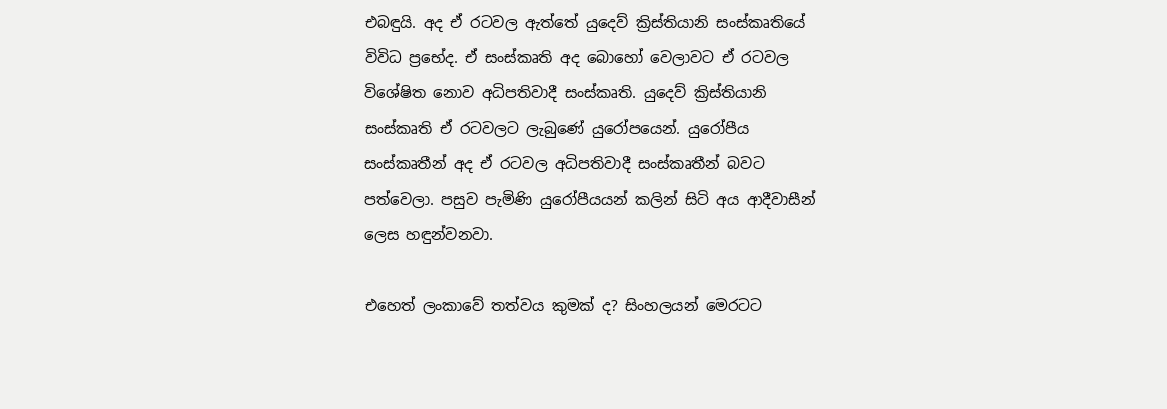එබඳුයි. අද ඒ රටවල ඇත්තේ යුදෙව් ක්‍රිස්තියානි සංස්කෘතියේ විවිධ ප්‍රභේද. ඒ සංස්කෘති අද බොහෝ වෙලාවට ඒ රටවල විශේෂිත නොව අධිපතිවාදී සංස්කෘති. යුදෙව් ක්‍රිස්තියානි සංස්කෘති ඒ රටවලට ලැබුණේ යුරෝපයෙන්. යුරෝපීය සංස්කෘතීන් අද ඒ රටවල අධිපතිවාදී සංස්කෘතීන් බවට පත්වෙලා. පසුව පැමිණි යුරෝපීයයන් කලින් සිටි අය ආදීවාසීන් ලෙස හඳුන්වනවා.

එහෙත් ලංකාවේ තත්වය කුමක් ද? සිංහලයන් මෙරටට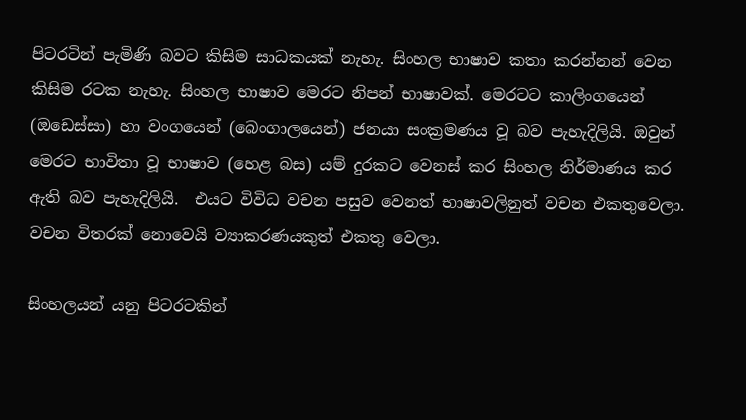පිටරටින් පැමිණි බවට කිසිම සාධකයක් නැහැ. සිංහල භාෂාව කතා කරන්නන් වෙන කිසිම රටක නැහැ. සිංහල භාෂාව මෙරට නිපන් භාෂාවක්. මෙරටට කාලිංගයෙන් (ඔඩෙස්සා) හා වංගයෙන් (බෙංගාලයෙන්) ජනයා සංක්‍රමණය වූ බව පැහැදිලියි. ඔවුන් මෙරට භාවිතා වූ භාෂාව (හෙළ බස) යම් දුරකට වෙනස් කර සිංහල නිර්මාණය කර ඇති බව පැහැදිලියි.  එයට විවිධ වචන පසුව වෙනත් භාෂාවලිනුත් වචන එකතුවෙලා. වචන විතරක් නොවෙයි ව්‍යාකරණයකුත් එකතු වෙලා.

සිංහලයන් යනු පිටරටකින්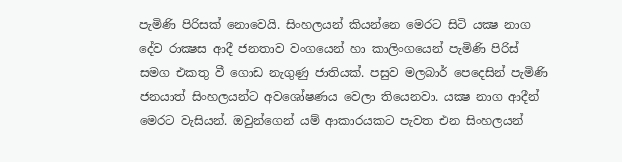පැමිණි පිරිසක් නොවෙයි. සිංහලයන් කියන්නෙ මෙරට සිටි යක්‍ෂ නාග දේව රාක්‍ෂස ආදී ජනතාව වංගයෙන් හා කාලිංගයෙන් පැමිණි පිරිස් සමග එකතු වී ගොඩ නැගුණු ජාතියක්. පසුව මලබාර් පෙදෙසින් පැමිණි ජනයාත් සිංහලයන්ට අවශෝෂණය වෙලා තියෙනවා. යක්‍ෂ නාග ආදීන් මෙරට වැසියන්. ඔවුන්ගෙන් යම් ආකාරයකට පැවත එන සිංහලයන්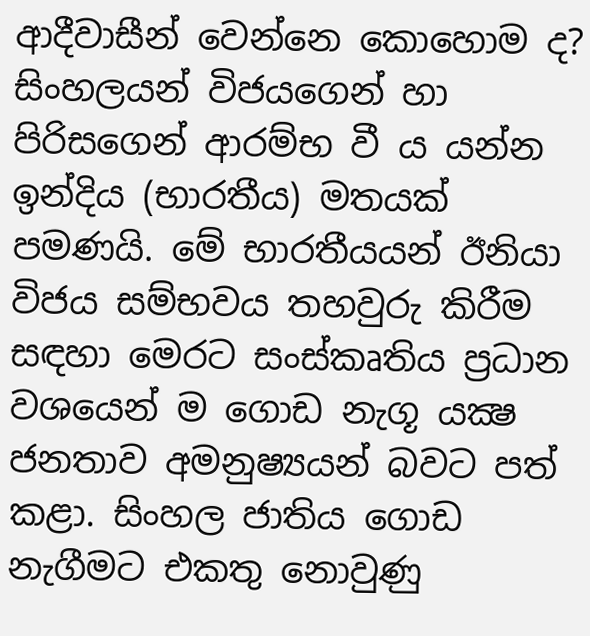ආදීවාසීන් වෙන්නෙ කොහොම ද? සිංහලයන් විජයගෙන් හා පිරිසගෙන් ආරම්භ වී ය යන්න ඉන්දිය (භාරතීය) මතයක් පමණයි. මේ භාරතීයයන් ඊනියා විජය සම්භවය තහවුරු කිරීම සඳහා මෙරට සංස්කෘතිය ප්‍රධාන වශයෙන් ම ගොඩ නැගූ යක්‍ෂ ජනතාව අමනුෂ්‍යයන් බවට පත් කළා. සිංහල ජාතිය ගොඩ නැගීමට එකතු නොවුණු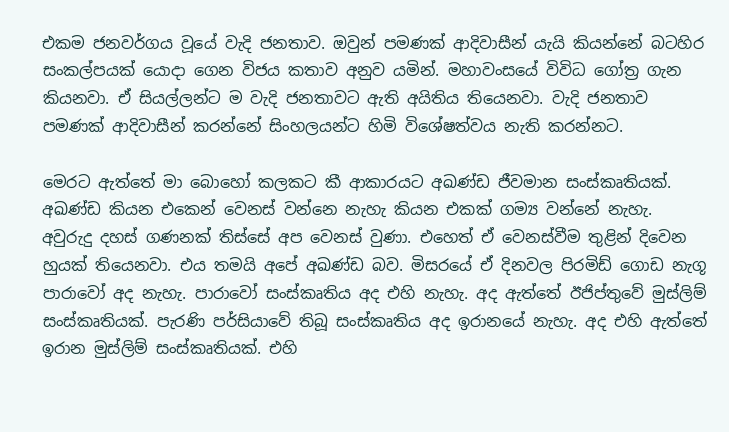එකම ජනවර්ගය වූයේ වැදි ජනතාව. ඔවුන් පමණක් ආදිවාසීන් යැයි කියන්නේ බටහිර සංකල්පයක් යොදා ගෙන විජය කතාව අනුව යමින්. මහාවංසයේ විවිධ ගෝත්‍ර ගැන කියනවා. ඒ සියල්ලන්ට ම වැදි ජනතාවට ඇති අයිතිය තියෙනවා. වැදි ජනතාව පමණක් ආදිවාසීන් කරන්නේ සිංහලයන්ට හිමි විශේෂත්වය නැති කරන්නට.

මෙරට ඇත්තේ මා බොහෝ කලකට කී ආකාරයට අඛණ්ඩ ජීවමාන සංස්කෘතියක්. අඛණ්ඩ කියන එකෙන් වෙනස් වන්නෙ නැහැ කියන එකක් ගම්‍ය වන්නේ නැහැ. අවුරුදු දහස් ගණනක් තිස්සේ අප වෙනස් වුණා. එහෙත් ඒ වෙනස්වීම තුළින් දිවෙන හුයක් තියෙනවා. එය තමයි අපේ අඛණ්ඩ බව. මිසරයේ ඒ දිනවල පිරමිඩ් ගොඩ නැගූ පාරාවෝ අද නැහැ. පාරාවෝ සංස්කෘතිය අද එහි නැහැ. අද ඇත්තේ ඊජිප්තුවේ මුස්ලිම් සංස්කෘතියක්. පැරණි පර්සියාවේ තිබූ සංස්කෘතිය අද ඉරානයේ නැහැ. අද එහි ඇත්තේ ඉරාන මුස්ලිම් සංස්කෘතියක්. එහි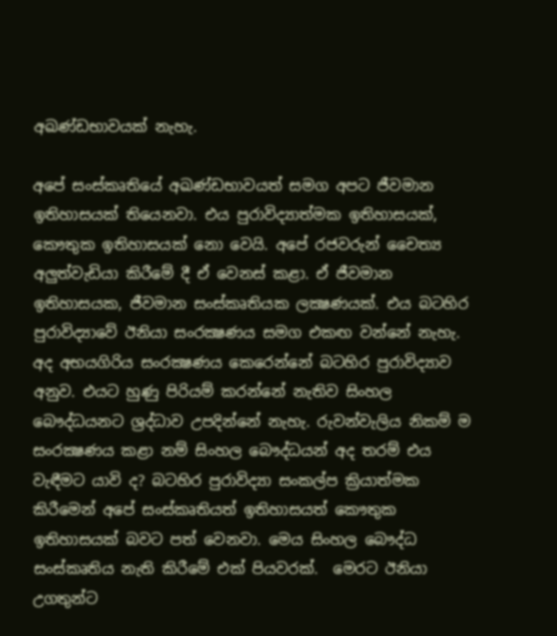අඛණ්ඩභාවයක් නැහැ.

අපේ සංස්කෘතියේ අඛණ්ඩභාවයත් සමග අපට ජීවමාන ඉතිහාසයක් තියෙනවා. එය පුරාවිද්‍යාත්මක ඉතිහාසයක්, කෞතුක ඉතිහාසයක් නො වෙයි. අපේ රජවරුන් චෛත්‍ය අලුත්වැඩියා කිරීමේ දී ඒ වෙනස් කළා. ඒ ජීවමාන ඉතිහාසයක, ජීවමාන සංස්කෘතියක ලක්‍ෂණයක්. එය බටහිර පුරාවිද්‍යාවේ ඊනියා සංරක්‍ෂණය සමග එකඟ වන්නේ නැහැ. අද අභයගිරිය සංරක්‍ෂණය කෙරෙන්නේ බටහිර පුරාවිද්‍යාව අනුව. එයට හුණු පිරියම් කරන්නේ නැතිව සිංහල බෞද්ධයනට ශ්‍රද්ධාව උපදින්නේ නැහැ. රුවන්වැලිය නිකම් ම සංරක්‍ෂණය කළා නම් සිංහල බෞද්ධයන් අද තරම් එය වැඳීමට යාවි ද? බටහිර පුරාවිද්‍යා සංකල්ප ක්‍රියාත්මක කිරීමෙන් අපේ සංස්කෘතියත් ඉතිහාසයත් කෞතුක ඉතිහාසයක් බවට පත් වෙනවා. මෙය සිංහල බෞද්ධ සංස්කෘතිය නැති කිරීමේ එක් පියවරක්.  මෙරට ඊනියා උගතුන්ට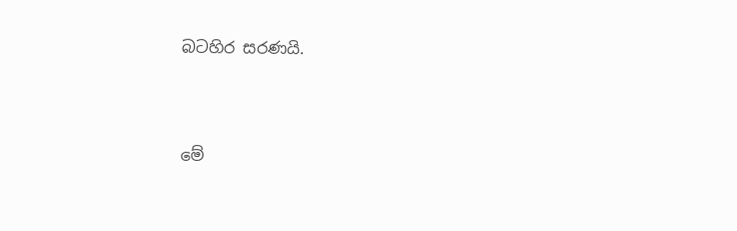බටහිර සරණයි.





මේ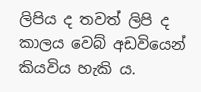ලිපිය ද තවත් ලිපි ද කාලය වෙබ් අඩවියෙන් කියවිය හැකි ය.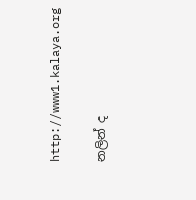http://www1.kalaya.org

නලින් ද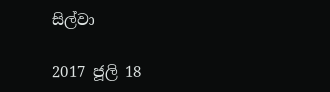සිල්වා

2017 ජූලි 18